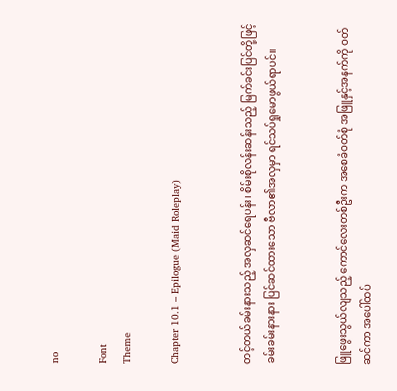no

Font
Theme

Chapter 10.1 – Epilogue (Maid Roleplay)


တင့်တယ်ခမ်းနားသည့် အလှဆင်ရေပန်း၊ စိမ်းစိုလန်းဆန်းသည့် မြက်ခင်းပြင်တို့ဖြင့် ခမ်းခမ်းနားနား ပြင်ဆင်ထားသော ဗီလာ၏အလှမှာ ရင်သပ်ရှုမောဖွယ်ရာပင်။


ဖြူဖွေးသွယ်လျသည့် ကောင်လေးတစ်ဦးက အစေခံဝတ်စုံ အဖြူနှင့်အနက်ကို ဝတ်ဆင်ကာ အပေါ်ထပ်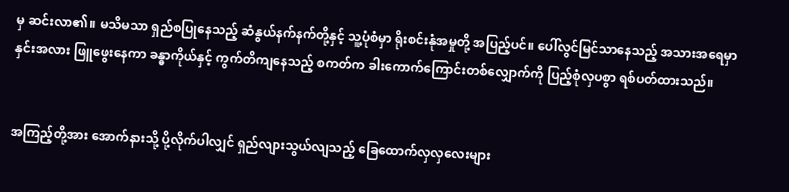မှ ဆင်းလာ၏။ မသိမသာ ရှည်စပြုနေသည့် ဆံနွယ်နက်နက်တို့နှင့် သူ့ပုံစံမှာ ရိုးစင်းနုံအမှုတို့ အပြည့်ပင်။ ပေါ်လွင်မြင်သာနေသည့် အသားအရေမှာ နှင်းအလား ဖြူဖွေးနေကာ ခန္ဓာကိုယ်နှင့် ကွက်တိကျနေသည့် စကတ်က ခါးကောက်ကြောင်းတစ်လျှောက်ကို ပြည့်စုံလှပစွာ ရစ်ပတ်ထားသည်။


အကြည့်တို့အား အောက်နားသို့ ပို့လိုက်ပါလျှင် ရှည်လျားသွယ်လျသည့် ခြေထောက်လှလှလေးများ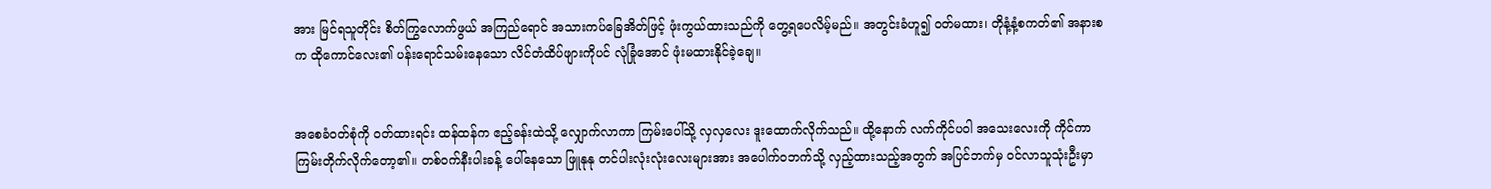အား မြင်ရသူတိုင်း စိတ်ကြွလောက်ဖွယ် အကြည်ရောင် အသားကပ်ခြေအိတ်ဖြင့် ဖုံးကွယ်ထားသည်ကို တွေ့ရပေလိမ့်မည်။ အတွင်းခံဟူ၍ ဝတ်မထား၊ တိုနံ့နံ့စကတ်၏ အနားစက ထိုကောင်လေး၏ ပန်းရောင်သမ်းနေသော လိင်တံထိပ်ဖျားကိုပင် လုံခြုံအောင် ဖုံးမထားနိုင်ခဲ့ချေ။


အစေခံဝတ်စုံကို ဝတ်ထားရင်း ထန်ထန်က ဧည့်ခန်းထဲသို့ လျှောက်လာကာ ကြမ်းပေါ်သို့ လှလှလေး ဒူးထောက်လိုက်သည်။ ထို့နောက် လက်ကိုင်ပဝါ အသေးလေးကို ကိုင်ကာ ကြမ်းတိုက်လိုက်တော့၏။ တစ်ဝက်နီးပါးခန့် ပေါ်နေသော ဖြူနုနု တင်ပါးလုံးလုံးလေးများအား အပေါက်ဝဘက်သို့ လှည့်ထားသည့်အတွက် အပြင်ဘက်မှ ဝင်လာသူသုံးဦးမှာ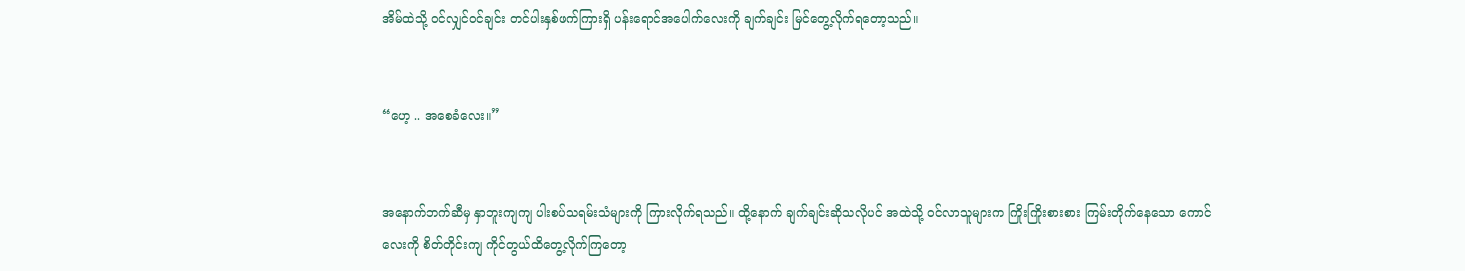အိမ်ထဲသို့ ဝင်လျှင်ဝင်ချင်း တင်ပါးနှစ်ဖက်ကြားရှိ ပန်းရောင်အပေါက်လေးကို ချက်ချင်း မြင်တွေ့လိုက်ရတော့သည်။


“ဟေ့ .. အစေခံလေး။”


အနောက်ဘက်ဆီမှ နှာဘူးကျကျ ပါးစပ်သရမ်းသံများကို ကြားလိုက်ရသည်။ ထို့နောက် ချက်ချင်းဆိုသလိုပင် အထဲသို့ ဝင်လာသူများက ကြိုးကြိုးစားစား ကြမ်းတိုက်နေသော ကောင်လေးကို စိတ်တိုင်းကျ ကိုင်တွယ်ထိတွေ့လိုက်ကြတော့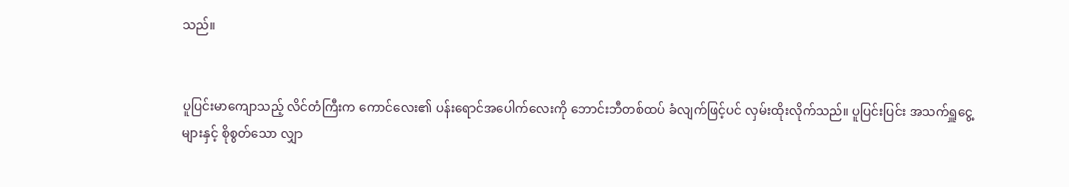သည်။


ပူပြင်းမာကျောသည့် လိင်တံကြီးက ကောင်လေး၏ ပန်းရောင်အပေါက်လေးကို ဘောင်းဘီတစ်ထပ် ခံလျက်ဖြင့်ပင် လှမ်းထိုးလိုက်သည်။ ပူပြင်းပြင်း အသက်ရှူငွေ့များနှင့် စိုစွတ်သော လျှာ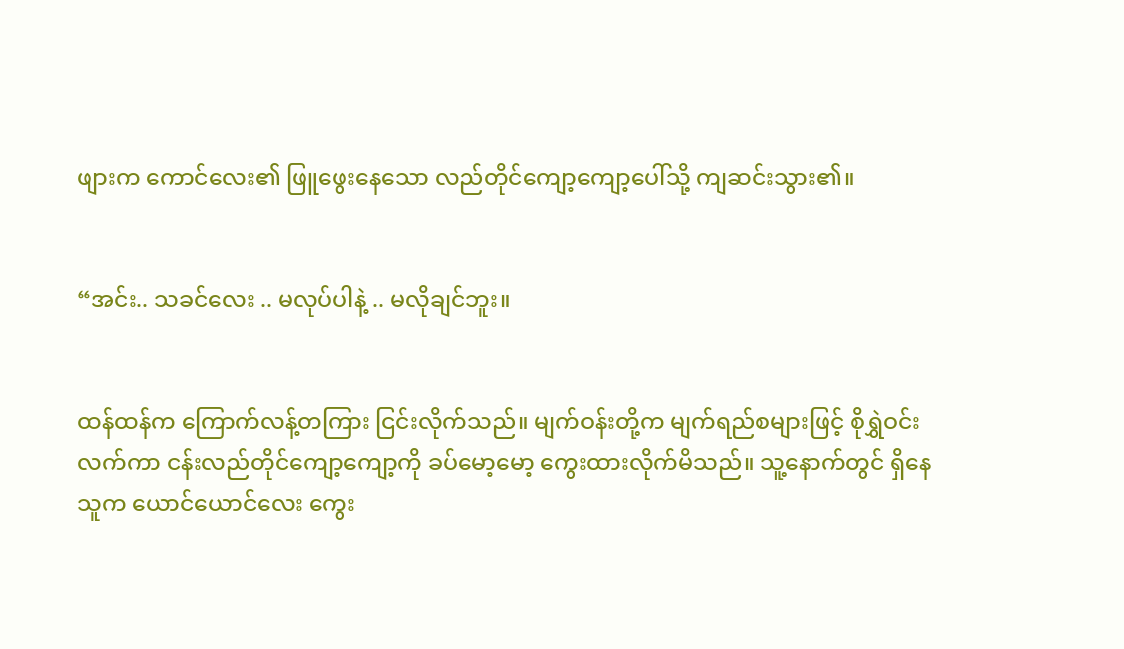ဖျားက ကောင်လေး၏ ဖြူဖွေးနေသော လည်တိုင်ကျော့ကျော့ပေါ်သို့ ကျဆင်းသွား၏။


“အင်း.. သခင်လေး .. မလုပ်ပါနဲ့ .. မလိုချင်ဘူး။


ထန်ထန်က ကြောက်လန့်တကြား ငြင်းလိုက်သည်။ မျက်ဝန်းတို့က မျက်ရည်စများဖြင့် စိုရွှဲဝင်းလက်ကာ ငန်းလည်တိုင်ကျော့ကျော့ကို ခပ်မော့မော့ ကွေးထားလိုက်မိသည်။ သူ့နောက်တွင် ရှိနေသူက ယောင်ယောင်လေး ကွေး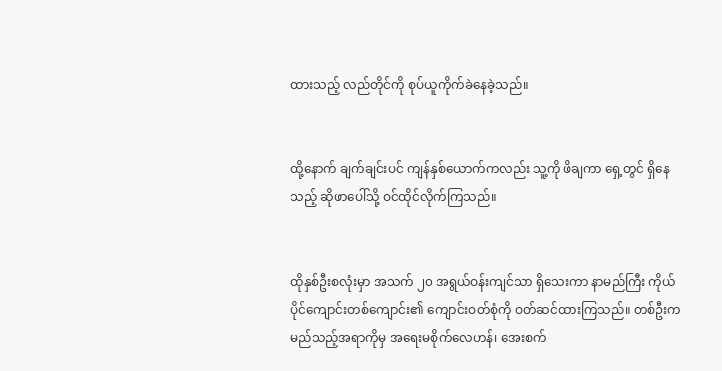ထားသည့် လည်တိုင်ကို စုပ်ယူကိုက်ခဲနေခဲ့သည်။


ထို့နောက် ချက်ချင်းပင် ကျန်နှစ်ယောက်ကလည်း သူ့ကို ဖိချကာ ရှေ့တွင် ရှိနေသည့် ဆိုဖာပေါ်သို့ ဝင်ထိုင်လိုက်ကြသည်။


ထိုနှစ်ဦးစလုံးမှာ အသက် ၂၀ အရွယ်ဝန်းကျင်သာ ရှိသေးကာ နာမည်ကြီး ကိုယ်ပိုင်ကျောင်းတစ်ကျောင်း၏ ကျောင်းဝတ်စုံကို ဝတ်ဆင်ထားကြသည်။ တစ်ဦးက မည်သည့်အရာကိုမှ အရေးမစိုက်လေဟန်၊ အေးစက်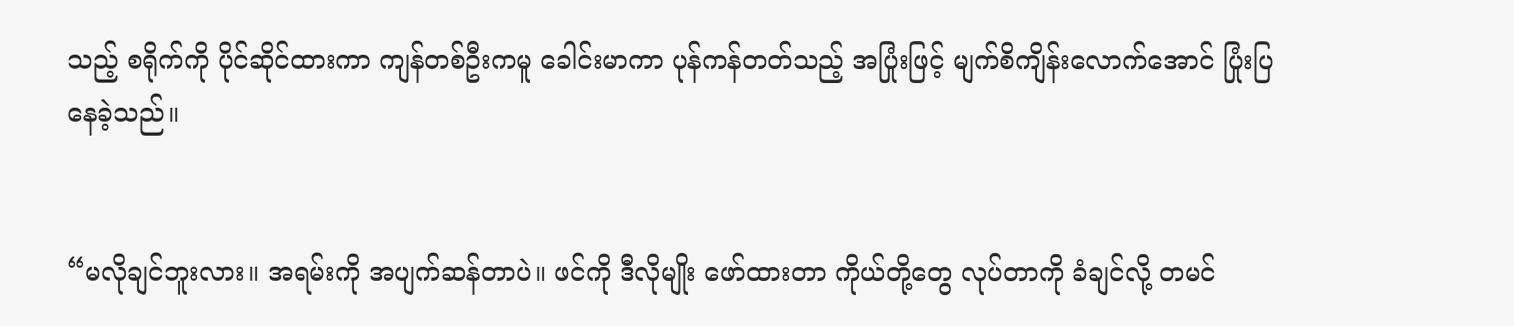သည့် စရိုက်ကို ပိုင်ဆိုင်ထားကာ ကျန်တစ်ဦးကမူ ခေါင်းမာကာ ပုန်ကန်တတ်သည့် အပြုံးဖြင့် မျက်စိကျိန်းလောက်အောင် ပြုံးပြနေခဲ့သည်။


“မလိုချင်ဘူးလား။ အရမ်းကို အပျက်ဆန်တာပဲ။ ဖင်ကို ဒီလိုမျိုး ဖော်ထားတာ ကိုယ်တို့တွေ လုပ်တာကို ခံချင်လို့ တမင်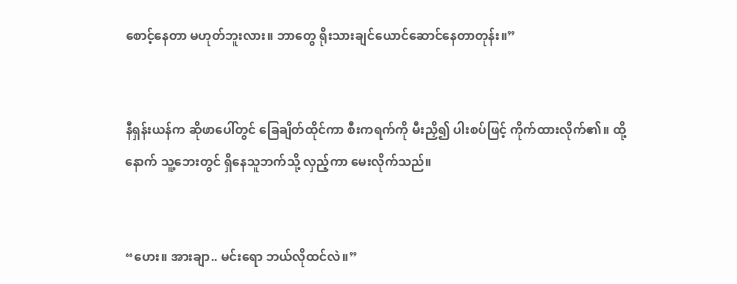စောင့်နေတာ မဟုတ်ဘူးလား။ ဘာတွေ ရိုးသားချင်ယောင်ဆောင်နေတာတုန်း။”


နီရှန်းယန်က ဆိုဖာပေါ်တွင် ခြေချိတ်ထိုင်ကာ စီးကရက်ကို မီးညှိ၍ ပါးစပ်ဖြင့် ကိုက်ထားလိုက်၏။ ထို့နောက် သူ့ဘေးတွင် ရှိနေသူဘက်သို့ လှည့်ကာ မေးလိုက်သည်။


“ဟေး။ အားချာ.. မင်းရော ဘယ်လိုထင်လဲ။”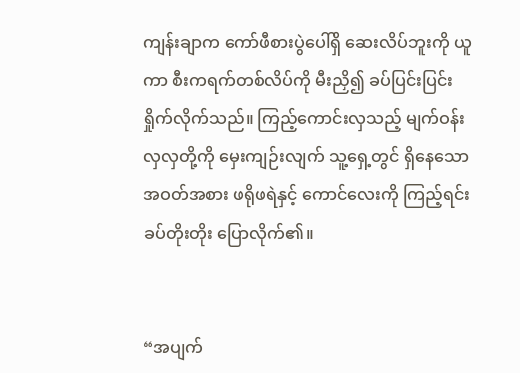ကျန်းချာက ကော်ဖီစားပွဲပေါ်ရှိ ဆေးလိပ်ဘူးကို ယူကာ စီးကရက်တစ်လိပ်ကို မီးညှိ၍ ခပ်ပြင်းပြင်း ရှိုက်လိုက်သည်။ ကြည့်ကောင်းလှသည့် မျက်ဝန်းလှလှတို့ကို မှေးကျဉ်းလျက် သူ့ရှေ့တွင် ရှိနေသော အဝတ်အစား ဖရိုဖရဲနှင့် ကောင်လေးကို ကြည့်ရင်း ခပ်တိုးတိုး ပြောလိုက်၏။


“အပျက်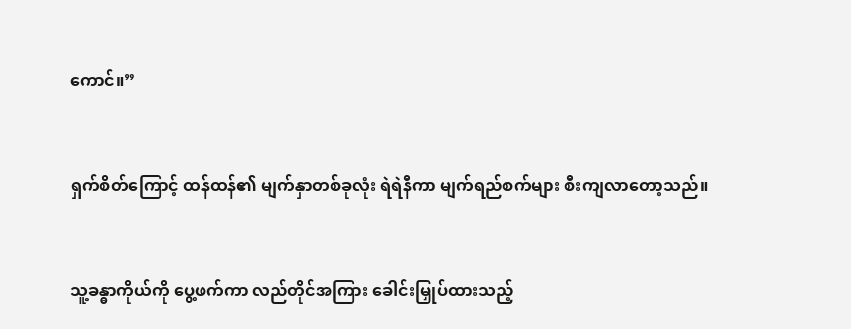ကောင်။”


ရှက်စိတ်ကြောင့် ထန်ထန်၏ မျက်နှာတစ်ခုလုံး ရဲရဲနီကာ မျက်ရည်စက်များ စီးကျလာတော့သည်။


သူ့ခန္ဓာကိုယ်ကို ပွေ့ဖက်ကာ လည်တိုင်အကြား ခေါင်းမြှုပ်ထားသည့်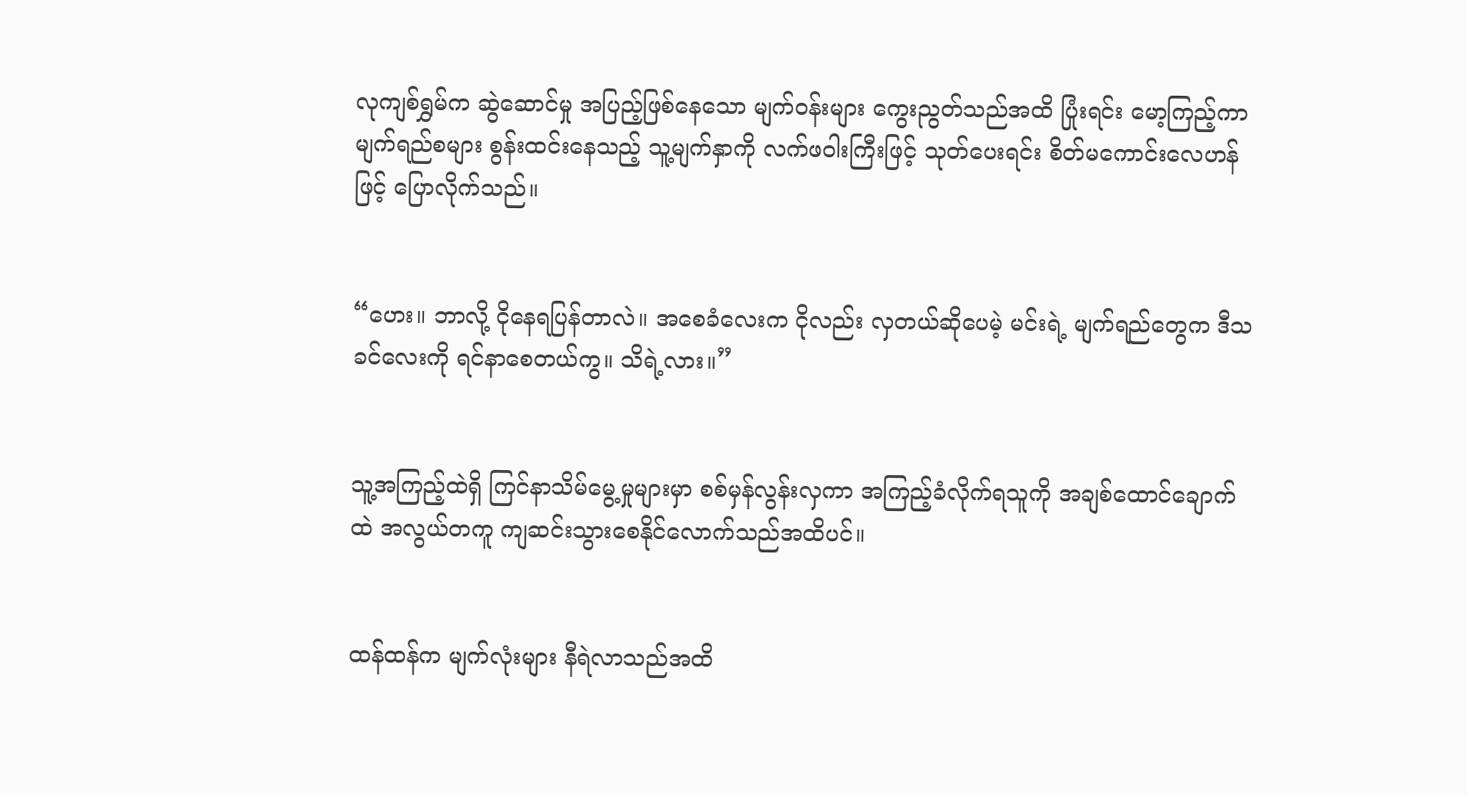လုကျစ်ရွှမ်က ဆွဲဆောင်မှု အပြည့်ဖြစ်နေသော မျက်ဝန်းများ ကွေးညွတ်သည်အထိ ပြုံးရင်း မော့ကြည့်ကာ မျက်ရည်စများ စွန်းထင်းနေသည့် သူ့မျက်နှာကို လက်ဖဝါးကြီးဖြင့် သုတ်ပေးရင်း စိတ်မကောင်းလေဟန်ဖြင့် ပြောလိုက်သည်။


“ဟေး။ ဘာလို့ ငိုနေရပြန်တာလဲ။ အစေခံလေးက ငိုလည်း လှတယ်ဆိုပေမဲ့ မင်းရဲ့ မျက်ရည်တွေက ဒီသခင်လေးကို ရင်နာစေတယ်ကွ။ သိရဲ့လား။”


သူ့အကြည့်ထဲရှိ ကြင်နာသိမ်မွေ့မှုများမှာ စစ်မှန်လွန်းလှကာ အကြည့်ခံလိုက်ရသူကို အချစ်ထောင်ချောက်ထဲ အလွယ်တကူ ကျဆင်းသွားစေနိုင်လောက်သည်အထိပင်။


ထန်ထန်က မျက်လုံးများ နီရဲလာသည်အထိ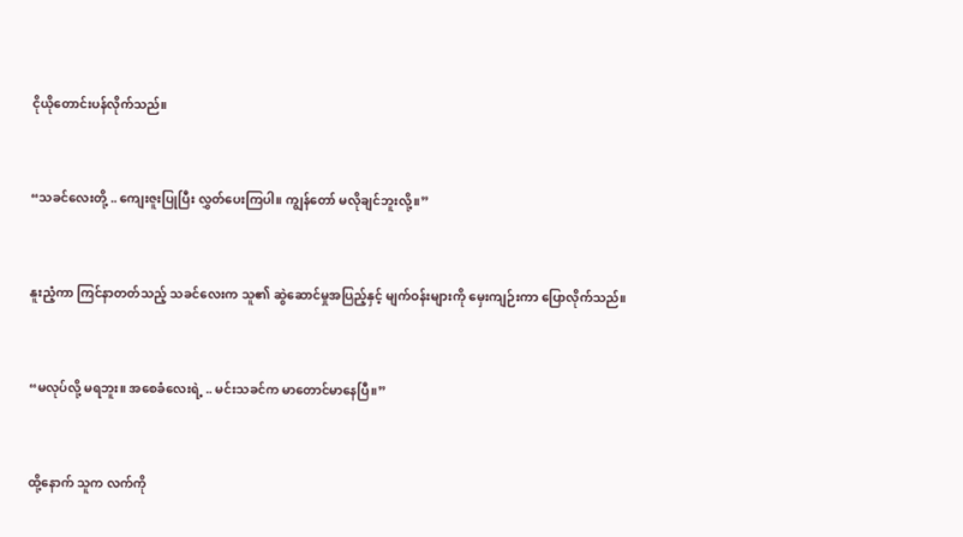ငိုယိုတောင်းပန်လိုက်သည်။


“သခင်လေးတို့ .. ကျေးဇူးပြုပြီး လွှတ်ပေးကြပါ။ ကျွန်တော် မလိုချင်ဘူးလို့။”


နူးညံ့ကာ ကြင်နာတတ်သည့် သခင်လေးက သူ၏ ဆွဲဆောင်မှုအပြည့်နှင့် မျက်ဝန်းများကို မှေးကျဉ်းကာ ပြောလိုက်သည်။


“မလုပ်လို့ မရဘူး။ အစေခံလေးရဲ့ .. မင်းသခင်က မာတောင်မာနေပြီ။”


ထို့နောက် သူက လက်ကို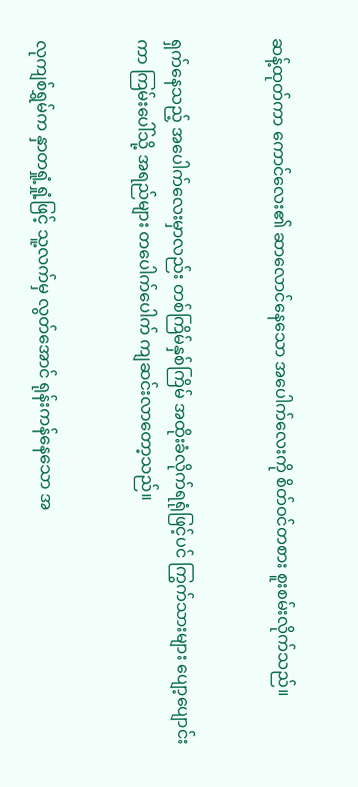ဆန့်ထုတ်ကာ ကောင်လေး၏ ဆာလောင်နေသော အပေါက်လေးကို စိတ်ဝင်တစား စူးစမ်းလိုက်သည်။


ရှက်နေသည့် အပေါက်လေးမှာလည်း တစ်ကြိမ်နှစ်ကြိမ် အထိုးခံလိုက်ရရုံဖြင့်ပင် ကြွက်သားများ ပျော့ပျောင်းကာ ကြမ်းပေါ်သို့ အရည်များ တပေါက်ပေါက် ကျဆင်းလာတော့သည်။


လုကျစ်ရွှမ်က နှာတရှုံ့ရှုံ့ဖြင့် သူ့လက်မှ လွတ်အောင် ရုန်းကန်နေသော အ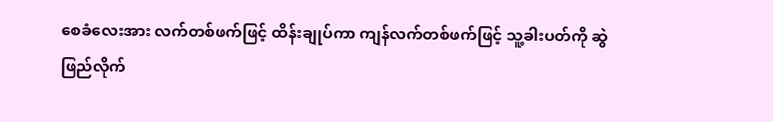စေခံလေးအား လက်တစ်ဖက်ဖြင့် ထိန်းချုပ်ကာ ကျန်လက်တစ်ဖက်ဖြင့် သူ့ခါးပတ်ကို ဆွဲဖြည်လိုက်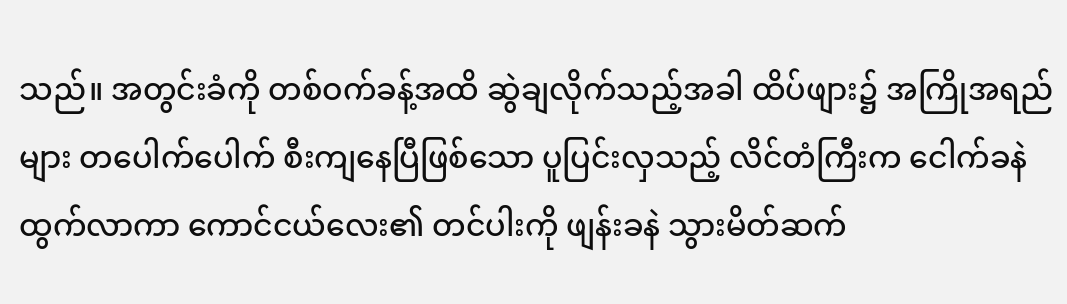သည်။ အတွင်းခံကို တစ်ဝက်ခန့်အထိ ဆွဲချလိုက်သည့်အခါ ထိပ်ဖျား၌ အကြိုအရည်များ တပေါက်ပေါက် စီးကျနေပြီဖြစ်သော ပူပြင်းလှသည့် လိင်တံကြီးက ငေါက်ခနဲ ထွက်လာကာ ကောင်ငယ်လေး၏ တင်ပါးကို ဖျန်းခနဲ သွားမိတ်ဆက်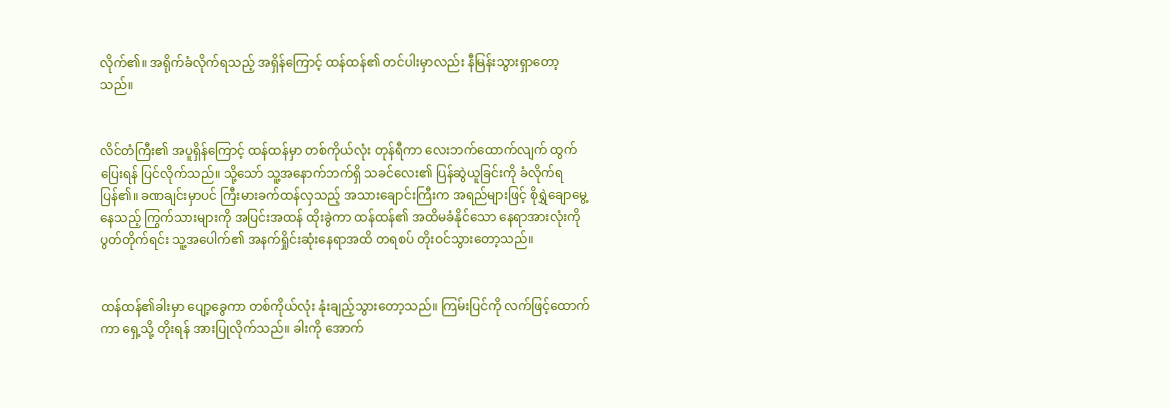လိုက်၏။ အရိုက်ခံလိုက်ရသည့် အရှိန်ကြောင့် ထန်ထန်၏ တင်ပါးမှာလည်း နီမြန်းသွားရှာတော့သည်။


လိင်တံကြီး၏ အပူရှိန်ကြောင့် ထန်ထန်မှာ တစ်ကိုယ်လုံး တုန်ရီကာ လေးဘက်ထောက်လျက် ထွက်ပြေးရန် ပြင်လိုက်သည်။ သို့သော် သူ့အနောက်ဘက်ရှိ သခင်လေး၏ ပြန်ဆွဲယူခြင်းကို ခံလိုက်ရပြန်၏။ ခဏချင်းမှာပင် ကြီးမားခက်ထန်လှသည့် အသားချောင်းကြီးက အရည်များဖြင့် စိုရွှဲချောမွေ့နေသည့် ကြွက်သားများကို အပြင်းအထန် ထိုးခွဲကာ ထန်ထန်၏ အထိမခံနိုင်သော နေရာအားလုံးကို ပွတ်တိုက်ရင်း သူ့အပေါက်၏ အနက်ရှိုင်းဆုံးနေရာအထိ တရစပ် တိုးဝင်သွားတော့သည်။


ထန်ထန်၏ခါးမှာ ပျော့ခွေကာ တစ်ကိုယ်လုံး နုံးချည့်သွားတော့သည်။ ကြမ်းပြင်ကို လက်ဖြင့်ထောက်ကာ ရှေ့သို့ တိုးရန် အားပြုလိုက်သည်။ ခါးကို အောက်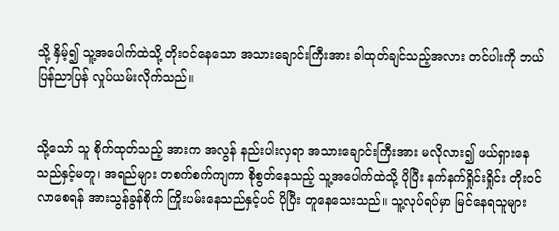သို့ နှိမ့်၍ သူ့အပေါက်ထဲသို့ တိုးဝင်နေသော အသားချောင်းကြီးအား ခါထုတ်ချင်သည့်အလား တင်ပါးကို ဘယ်ပြန်ညာပြန် လှုပ်ယမ်းလိုက်သည်။


သို့သော် သူ စိုက်ထုတ်သည့် အားက အလွန် နည်းပါးလှရာ အသားချောင်းကြီးအား မလိုလား၍ ဖယ်ရှားနေသည်နှင့်မတူ၊ အရည်များ တစက်စက်ကျကာ စိုစွတ်နေသည့် သူ့အပေါက်ထဲသို့ ပိုပြီး နက်နက်ရှိုင်းရှိုင်း တိုးဝင်လာစေရန် အားသွန်ခွန်စိုက် ကြိုးပမ်းနေသည်နှင့်ပင် ပိုပြီး တူနေသေးသည်။ သူ့လုပ်ရပ်မှာ မြင်နေရသူများ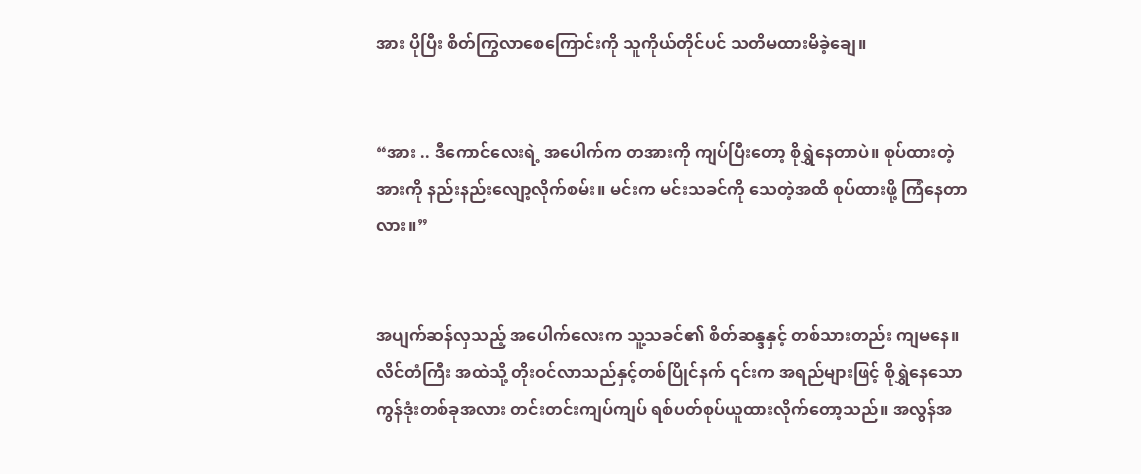အား ပိုပြီး စိတ်ကြွလာစေကြောင်းကို သူကိုယ်တိုင်ပင် သတိမထားမိခဲ့ချေ။


“အား .. ဒီကောင်လေးရဲ့ အပေါက်က တအားကို ကျပ်ပြီးတော့ စိုရွှဲနေတာပဲ။ စုပ်ထားတဲ့အားကို နည်းနည်းလျော့လိုက်စမ်း။ မင်းက မင်းသခင်ကို သေတဲ့အထိ စုပ်ထားဖို့ ကြံနေတာလား။”


အပျက်ဆန်လှသည့် အပေါက်လေးက သူ့သခင်၏ စိတ်ဆန္ဒနှင့် တစ်သားတည်း ကျမနေ။ လိင်တံကြီး အထဲသို့ တိုးဝင်လာသည်နှင့်တစ်ပြိုင်နက် ၎င်းက အရည်များဖြင့် စိုရွှဲနေသော ကွန်ဒုံးတစ်ခုအလား တင်းတင်းကျပ်ကျပ် ရစ်ပတ်စုပ်ယူထားလိုက်တော့သည်။ အလွန်အ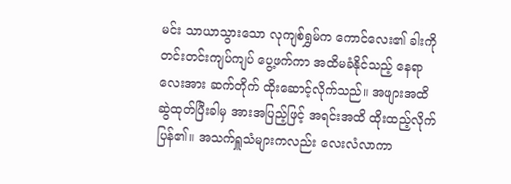မင်း သာယာသွားသော လုကျစ်ရွှမ်က ကောင်လေး၏ ခါးကို တင်းတင်းကျပ်ကျပ် ပွေ့ဖက်ကာ အထိမခံနိုင်သည့် နေရာလေးအား ဆက်တိုက် ထိုးဆောင့်လိုက်သည်။ အဖျားအထိ ဆွဲထုတ်ပြီးခါမှ အားအပြည့်ဖြင့် အရင်းအထိ ထိုးထည့်လိုက်ပြန်၏။ အသက်ရှူသံများကလည်း လေးလံလာကာ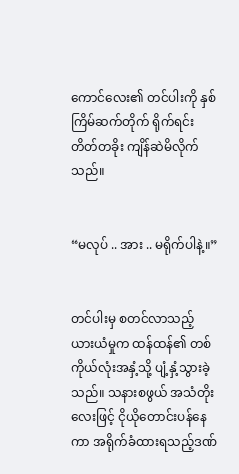ကောင်လေး၏ တင်ပါးကို နှစ်ကြိမ်ဆက်တိုက် ရိုက်ရင်း တိတ်တခိုး ကျိန်ဆဲမိလိုက်သည်။


“မလုပ် .. အား .. မရိုက်ပါနဲ့။”


တင်ပါးမှ စတင်လာသည့် ယားယံမှုက ထန်ထန်၏ တစ်ကိုယ်လုံးအနှံ့သို့ ပျံ့နှံ့သွားခဲ့သည်။ သနားစဖွယ် အသံတိုးလေးဖြင့် ငိုယိုတောင်းပန်နေကာ အရိုက်ခံထားရသည့်ဒဏ်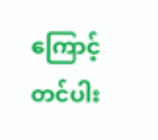ကြောင့် တင်ပါး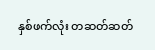နှစ်ဖက်လုံး တဆတ်ဆတ်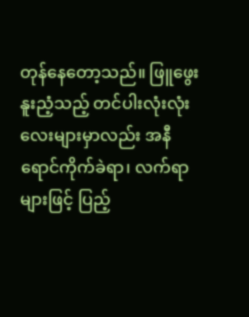တုန်နေတော့သည်။ ဖြူဖွေးနူးညံ့သည့် တင်ပါးလုံးလုံးလေးများမှာလည်း အနီရောင်ကိုက်ခဲရာ၊ လက်ရာများဖြင့် ပြည့်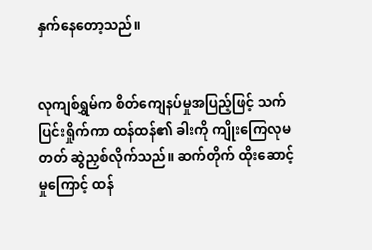နှက်နေတော့သည်။


လုကျစ်ရွှမ်က စိတ်ကျေနပ်မှုအပြည့်ဖြင့် သက်ပြင်းရှိုက်ကာ ထန်ထန်၏ ခါးကို ကျိုးကြေလုမတတ် ဆွဲညှစ်လိုက်သည်။ ဆက်တိုက် ထိုးဆောင့်မှုကြောင့် ထန်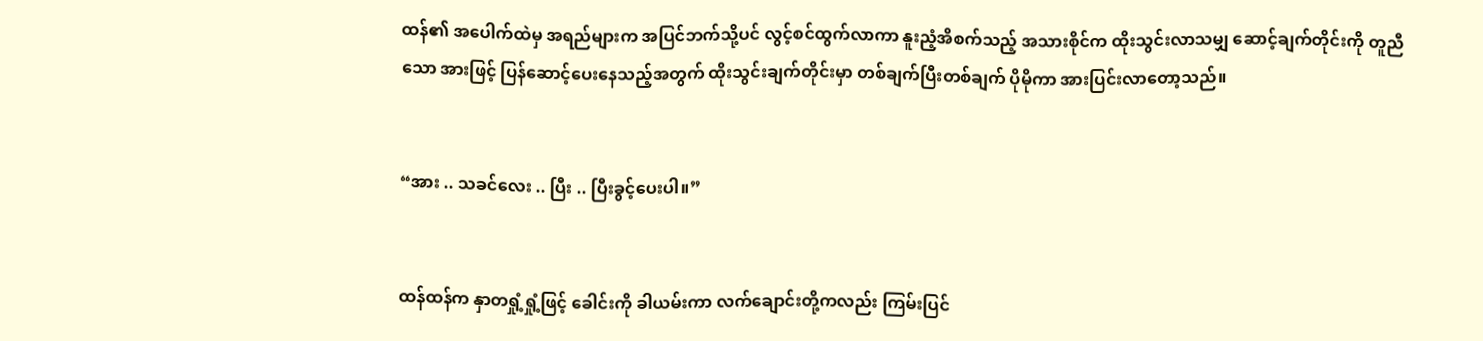ထန်၏ အပေါက်ထဲမှ အရည်များက အပြင်ဘက်သို့ပင် လွင့်စင်ထွက်လာကာ နူးညံ့အိစက်သည့် အသားစိုင်က ထိုးသွင်းလာသမျှ ဆောင့်ချက်တိုင်းကို တူညီသော အားဖြင့် ပြန်ဆောင့်ပေးနေသည့်အတွက် ထိုးသွင်းချက်တိုင်းမှာ တစ်ချက်ပြီးတစ်ချက် ပိုမိုကာ အားပြင်းလာတော့သည်။


“အား .. သခင်လေး .. ပြီး .. ပြီးခွင့်ပေးပါ။”


ထန်ထန်က နှာတရှုံ့ရှုံ့ဖြင့် ခေါင်းကို ခါယမ်းကာ လက်ချောင်းတို့ကလည်း ကြမ်းပြင်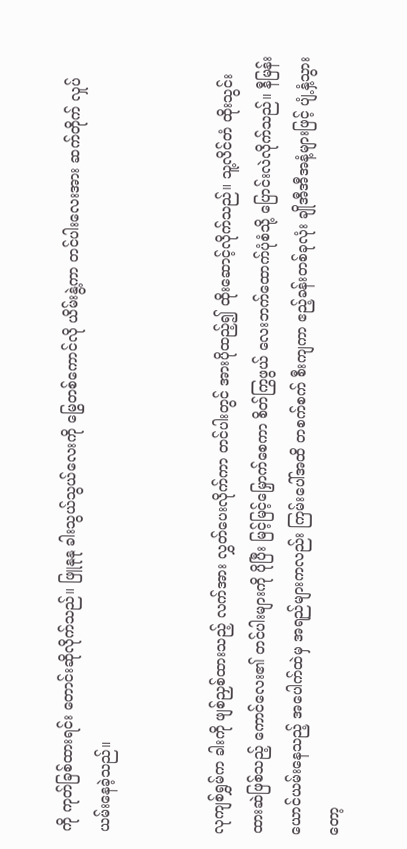ကို ကုတ်ခြစ်ထားရင်း တောင်းဆိုလိုက်သည်။ ဖြူနုနု ခါးသွယ်သွယ်လေးကို မြွေတစ်ကောင်လို ယိမ်းနွဲ့ကာ တင်ပါးလေးအား ဆက်တိုက် လှုပ်ယမ်းနေခဲ့သည်။


လုကျစ်ရွှမ်က ခါးကို ဖျစ်ညှစ်ထားသည့် လက်အား လွှတ်ပေးလိုက်ကာ တင်ပါးတွင် အားပိုထည့်၍ ထိုးဆောင့်လိုက်သည်။ သူ့လိင်တံ ထိုးသွင်းထားဆဲဖြစ်သည့် ကောင်လေး၏ တင်ပါးများကို ပိုပြီး မြင့်မြင့်မြှောက်စေကာ စိတ်ကြွဖွယ် လေးဘက်ထောက်ပုံစံသို့ ပြောင်းလဲလိုက်သည်။ နီမြန်းယောင်ယမ်းနေသည့် အပေါက်ထဲမှ အရည်များကလည်း ကြမ်းပေါ်အထိ တစက်စက် စီးကျကာ ဧည့်ခန်းတစ်ခုလုံး ချိုအီအီအနံ့များဖြင့် ပျံ့နှံ့သွားတော့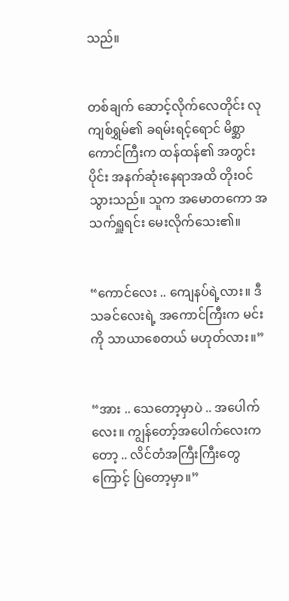သည်။


တစ်ချက် ဆောင့်လိုက်လေတိုင်း လုကျစ်ရွှမ်၏ ခရမ်းရင့်ရောင် မိစ္ဆာကောင်ကြီးက ထန်ထန်၏ အတွင်းပိုင်း အနက်ဆုံးနေရာအထိ တိုးဝင်သွားသည်။ သူက အမောတကော အသက်ရှူရင်း မေးလိုက်သေး၏။


“ကောင်လေး .. ကျေနပ်ရဲ့လား။ ဒီသခင်လေးရဲ့ အကောင်ကြီးက မင်းကို သာယာစေတယ် မဟုတ်လား။”


“အား .. သေတော့မှာပဲ .. အပေါက်လေး။ ကျွန်တော့်အပေါက်လေးကတော့ .. လိင်တံအကြီးကြီးတွေကြောင့် ပြဲတော့မှာ။”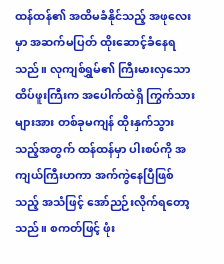ထန်ထန်၏ အထိမခံနိုင်သည့် အဖုလေးမှာ အဆက်မပြတ် ထိုးဆောင့်ခံနေရသည်။ လုကျစ်ရွှမ်၏ ကြီးမားလှသော ထိပ်ဖူးကြီးက အပေါက်ထဲရှိ ကြွက်သားများအား တစ်ခုမကျန် ထိုးနှက်သွားသည့်အတွက် ထန်ထန်မှာ ပါးစပ်ကို အကျယ်ကြီးဟကာ အက်ကွဲနေပြီဖြစ်သည့် အသံဖြင့် အော်ညဉ်းလိုက်ရတော့သည်။ စကတ်ဖြင့် ဖုံး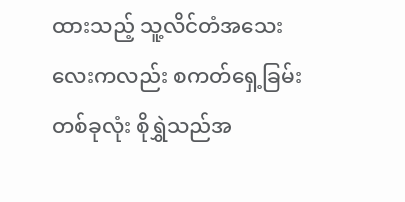ထားသည့် သူ့လိင်တံအသေးလေးကလည်း စကတ်ရှေ့ခြမ်းတစ်ခုလုံး စိုရွှဲသည်အ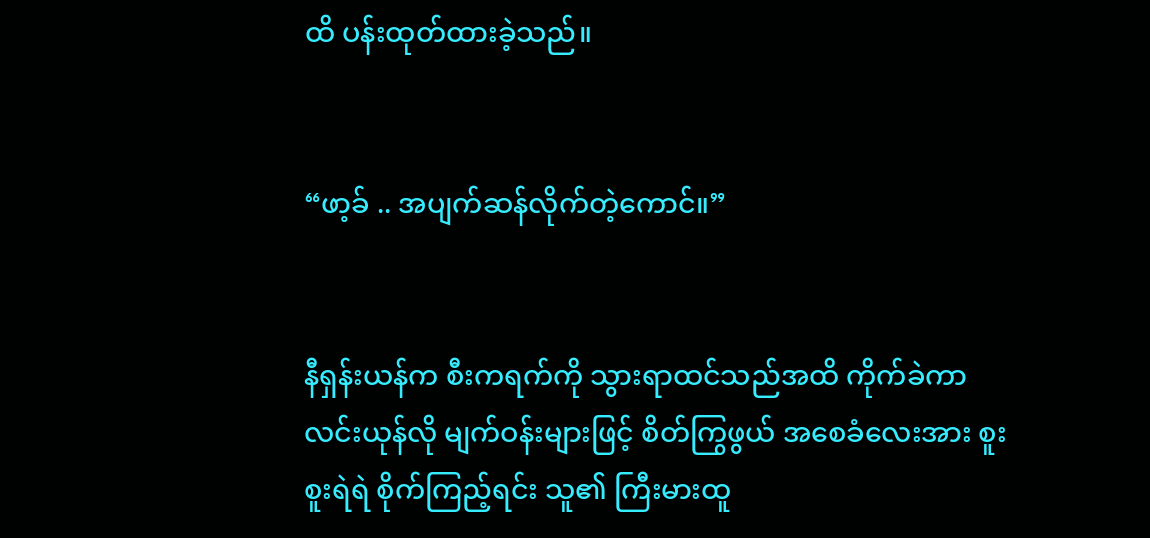ထိ ပန်းထုတ်ထားခဲ့သည်။


“ဖာ့ခ် .. အပျက်ဆန်လိုက်တဲ့ကောင်။”


နီရှန်းယန်က စီးကရက်ကို သွားရာထင်သည်အထိ ကိုက်ခဲကာ လင်းယုန်လို မျက်ဝန်းများဖြင့် စိတ်ကြွဖွယ် အစေခံလေးအား စူးစူးရဲရဲ စိုက်ကြည့်ရင်း သူ၏ ကြီးမားထူ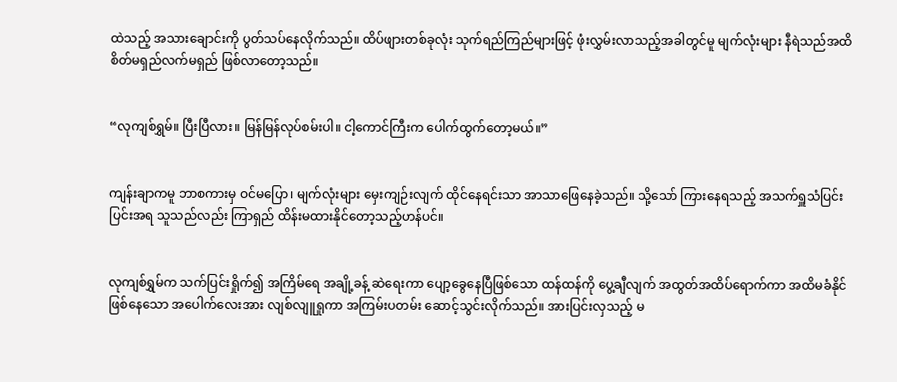ထဲသည့် အသားချောင်းကို ပွတ်သပ်နေလိုက်သည်။ ထိပ်ဖျားတစ်ခုလုံး သုက်ရည်ကြည်များဖြင့် ဖုံးလွှမ်းလာသည့်အခါတွင်မူ မျက်လုံးများ နီရဲသည်အထိ စိတ်မရှည်လက်မရှည် ဖြစ်လာတော့သည်။


“လုကျစ်ရွှမ်။ ပြီးပြီလား။ မြန်မြန်လုပ်စမ်းပါ။ ငါ့ကောင်ကြီးက ပေါက်ထွက်တော့မယ်။”


ကျန်းချာကမူ ဘာစကားမှ ဝင်မပြော၊ မျက်လုံးများ မှေးကျဉ်းလျက် ထိုင်နေရင်းသာ အာသာဖြေနေခဲ့သည်။ သို့သော် ကြားနေရသည့် အသက်ရှူသံပြင်းပြင်းအရ သူသည်လည်း ကြာရှည် ထိန်းမထားနိုင်တော့သည့်ဟန်ပင်။


လုကျစ်ရွှမ်က သက်ပြင်းရှိုက်၍ အကြိမ်ရေ အချို့ခန့် ဆဲရေးကာ ပျော့ခွေနေပြီဖြစ်သော ထန်ထန်ကို ပွေ့ချီလျက် အထွတ်အထိပ်ရောက်ကာ အထိမခံနိုင် ဖြစ်နေသော အပေါက်လေးအား လျစ်လျူရှုကာ အကြမ်းပတမ်း ဆောင့်သွင်းလိုက်သည်။ အားပြင်းလှသည့် မ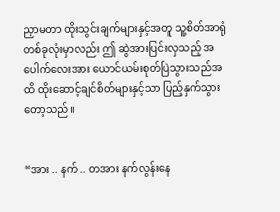ညှာမတာ ထိုးသွင်းချက်များနှင့်အတူ သူ့စိတ်အာရုံတစ်ခုလုံးမှာလည်း ဤ ဆွဲအားပြင်းလှသည့် အပေါက်လေးအား ယောင်ယမ်းစုတ်ပြဲသွားသည်အထိ ထိုးဆောင့်ချင်စိတ်များနှင့်သာ ပြည့်နှက်သွားတော့သည်။


“အား .. နက် .. တအား နက်လွန်းနေ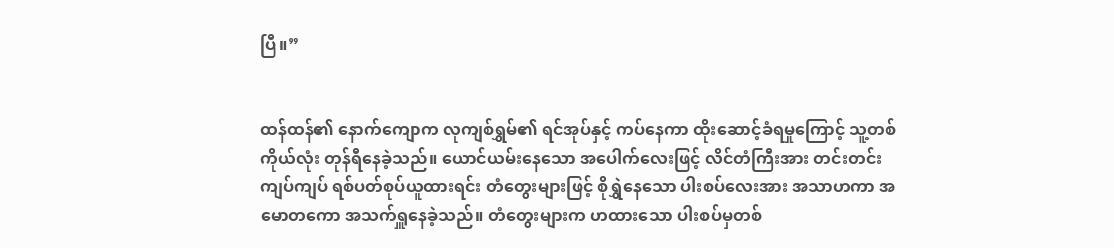ပြီ။”


ထန်ထန်၏ နောက်ကျောက လုကျစ်ရွှမ်၏ ရင်အုပ်နှင့် ကပ်နေကာ ထိုးဆောင့်ခံရမှုကြောင့် သူ့တစ်ကိုယ်လုံး တုန်ရီနေခဲ့သည်။ ယောင်ယမ်းနေသော အပေါက်လေးဖြင့် လိင်တံကြီးအား တင်းတင်းကျပ်ကျပ် ရစ်ပတ်စုပ်ယူထားရင်း တံတွေးများဖြင့် စိုရွှဲနေသော ပါးစပ်လေးအား အသာဟကာ အမောတကော အသက်ရှူနေခဲ့သည်။ တံတွေးများက ဟထားသော ပါးစပ်မှတစ်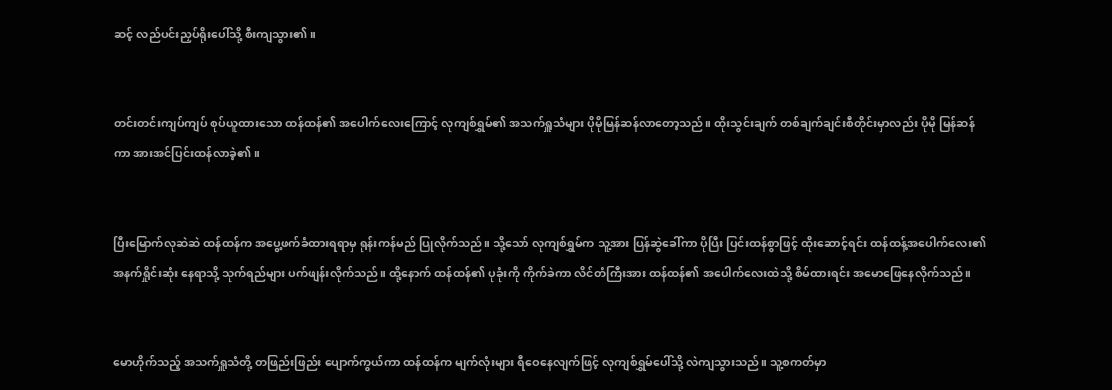ဆင့် လည်ပင်းညှပ်ရိုးပေါ်သို့ စီးကျသွား၏။


တင်းတင်းကျပ်ကျပ် စုပ်ယူထားသော ထန်ထန်၏ အပေါက်လေးကြောင့် လုကျစ်ရွှမ်၏ အသက်ရှူသံများ ပိုမိုမြန်ဆန်လာတော့သည်။ ထိုးသွင်းချက် တစ်ချက်ချင်းစီတိုင်းမှာလည်း ပိုမို မြန်ဆန်ကာ အားအင်ပြင်းထန်လာခဲ့၏။


ပြီးမြောက်လုဆဲဆဲ ထန်ထန်က အပွေ့ဖက်ခံထားရရာမှ ရုန်းကန်မည် ပြုလိုက်သည်။ သို့သော် လုကျစ်ရွှမ်က သူ့အား ပြန်ဆွဲခေါ်ကာ ပိုပြီး ပြင်းထန်စွာဖြင့် ထိုးဆောင့်ရင်း ထန်ထန့်အပေါက်လေး၏ အနက်ရှိုင်းဆုံး နေရာသို့ သုက်ရည်များ ပက်ဖျန်းလိုက်သည်။ ထို့နောက် ထန်ထန်၏ ပုခုံးကို ကိုက်ခဲကာ လိင်တံကြီးအား ထန်ထန်၏ အပေါက်လေးထဲသို့ စိမ်ထားရင်း အမောဖြေနေလိုက်သည်။


မောဟိုက်သည့် အသက်ရှူသံတို့ တဖြည်းဖြည်း ပျောက်ကွယ်ကာ ထန်ထန်က မျက်လုံးများ ရီဝေနေလျက်ဖြင့် လုကျစ်ရွှမ်ပေါ်သို့ လဲကျသွားသည်။ သူ့စကတ်မှာ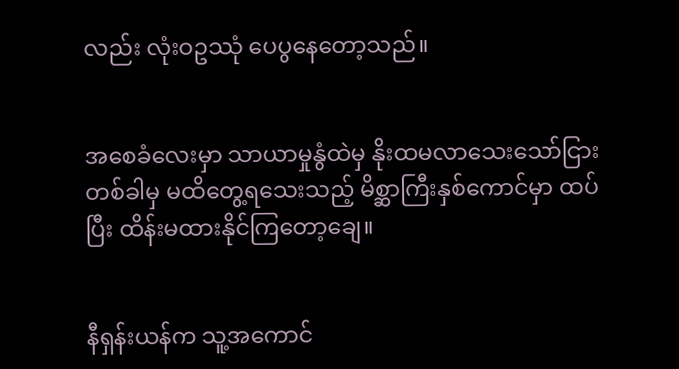လည်း လုံးဝဥဿုံ ပေပွနေတော့သည်။


အစေခံလေးမှာ သာယာမှုနွံထဲမှ နိုးထမလာသေးသော်ငြား တစ်ခါမှ မထိတွေ့ရသေးသည့် မိစ္ဆာကြီးနှစ်ကောင်မှာ ထပ်ပြီး ထိန်းမထားနိုင်ကြတော့ချေ။


နီရှန်းယန်က သူ့အကောင်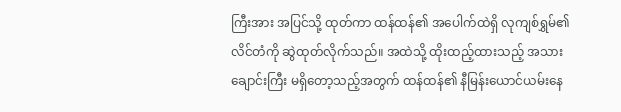ကြီးအား အပြင်သို့ ထုတ်ကာ ထန်ထန်၏ အပေါက်ထဲရှိ လုကျစ်ရွှမ်၏ လိင်တံကို ဆွဲထုတ်လိုက်သည်။ အထဲသို့ ထိုးထည့်ထားသည့် အသားချောင်းကြီး မရှိတော့သည့်အတွက် ထန်ထန်၏ နီမြန်းယောင်ယမ်းနေ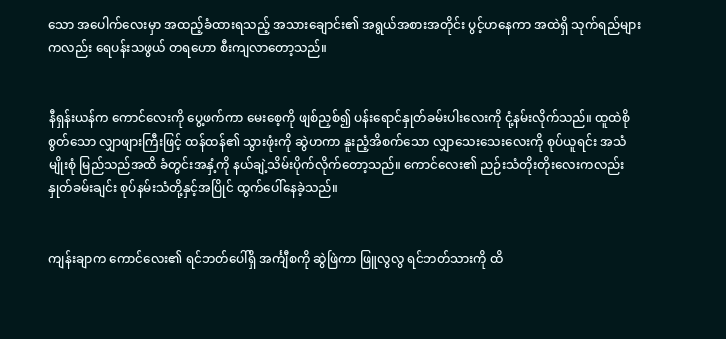သော အပေါက်လေးမှာ အထည့်ခံထားရသည့် အသားချောင်း၏ အရွယ်အစားအတိုင်း ပွင့်ဟနေကာ အထဲရှိ သုက်ရည်များကလည်း ရေပန်းသဖွယ် တရဟော စီးကျလာတော့သည်။


နီရှန်းယန်က ကောင်လေးကို ပွေ့ဖက်ကာ မေးစေ့ကို ဖျစ်ညှစ်၍ ပန်းရောင်နှုတ်ခမ်းပါးလေးကို ငုံ့နမ်းလိုက်သည်။ ထူထဲစိုစွတ်သော လျှာဖျားကြီးဖြင့် ထန်ထန်၏ သွားဖုံးကို ဆွဲဟကာ နူးညံ့အိစက်သော လျှာသေးသေးလေးကို စုပ်ယူရင်း အသံမျိုးစုံ မြည်သည်အထိ ခံတွင်းအနှံ့ကို နယ်ချဲ့သိမ်းပိုက်လိုက်တော့သည်။ ကောင်လေး၏ ညဉ်းသံတိုးတိုးလေးကလည်း နှုတ်ခမ်းချင်း စုပ်နမ်းသံတို့နှင့်အပြိုင် ထွက်ပေါ်နေခဲ့သည်။


ကျန်းချာက ကောင်လေး၏ ရင်ဘတ်ပေါ်ရှိ အင်္ကျီစကို ဆွဲဖြဲကာ ဖြူလွလွ ရင်ဘတ်သားကို ထိ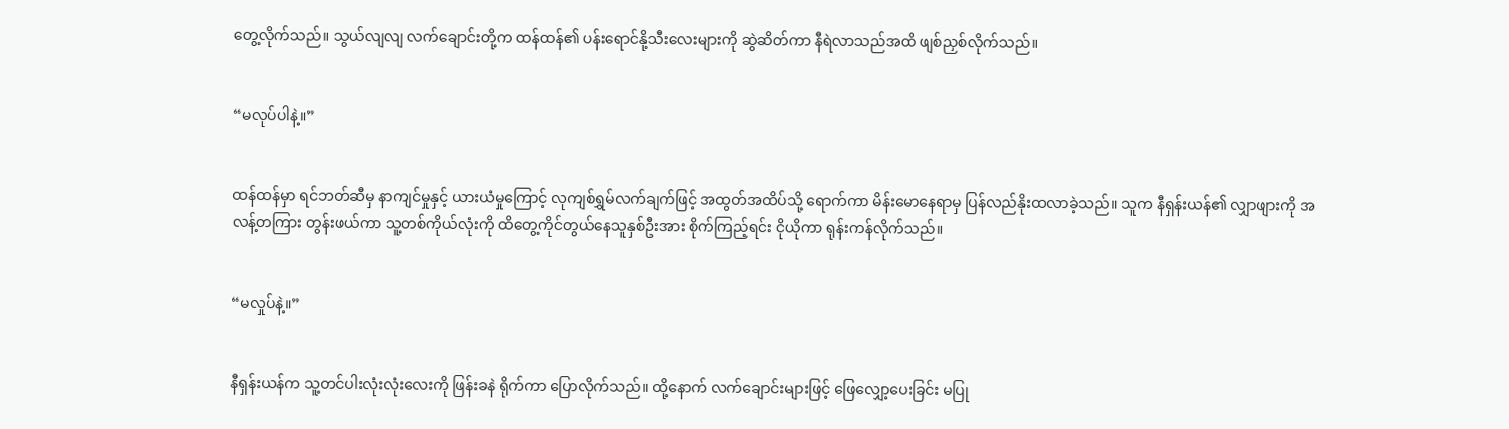တွေ့လိုက်သည်။ သွယ်လျလျ လက်ချောင်းတို့က ထန်ထန်၏ ပန်းရောင်နို့သီးလေးများကို ဆွဲဆိတ်ကာ နီရဲလာသည်အထိ ဖျစ်ညှစ်လိုက်သည်။


“မလုပ်ပါနဲ့။”


ထန်ထန်မှာ ရင်ဘတ်ဆီမှ နာကျင်မှုနှင့် ယားယံမှုကြောင့် လုကျစ်ရွှမ်လက်ချက်ဖြင့် အထွတ်အထိပ်သို့ ရောက်ကာ မိန်းမောနေရာမှ ပြန်လည်နိုးထလာခဲ့သည်။ သူက နီရှန်းယန်၏ လျှာဖျားကို အလန့်တကြား တွန်းဖယ်ကာ သူ့တစ်ကိုယ်လုံးကို ထိတွေ့ကိုင်တွယ်နေသူနှစ်ဦးအား စိုက်ကြည့်ရင်း ငိုယိုကာ ရုန်းကန်လိုက်သည်။


“မလှုပ်နဲ့။”


နီရှန်းယန်က သူ့တင်ပါးလုံးလုံးလေးကို ဖြန်းခနဲ ရိုက်ကာ ပြောလိုက်သည်။ ထို့နောက် လက်ချောင်းများဖြင့် ဖြေလျှော့ပေးခြင်း မပြု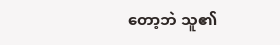တော့ဘဲ သူ၏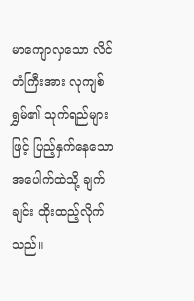မာကျောလှသော လိင်တံကြီးအား လုကျစ်ရွှမ်၏ သုက်ရည်များဖြင့် ပြည့်နှက်နေသော အပေါက်ထဲသို့ ချက်ချင်း ထိုးထည့်လိုက်သည်။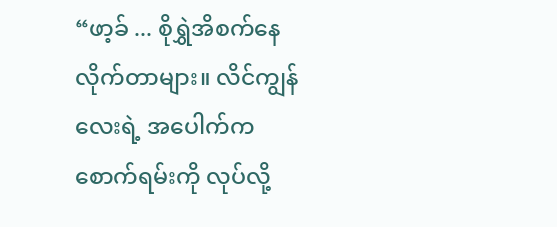“ဖာ့ခ် ... စိုရွှဲအိစက်နေလိုက်တာများ။ လိင်ကျွန်လေးရဲ့ အပေါက်က စောက်ရမ်းကို လုပ်လို့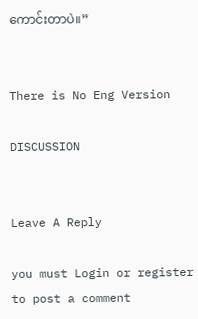ကောင်းတာပဲ။”


There is No Eng Version

DISCUSSION


Leave A Reply

you must Login or register to post a comment